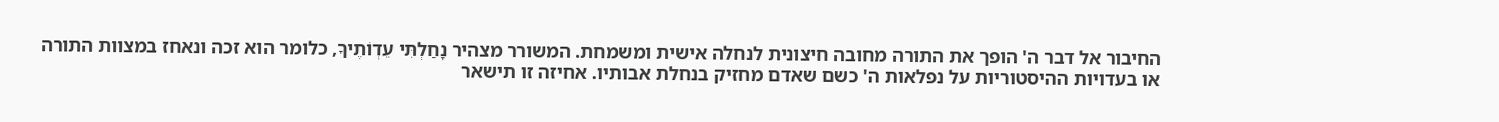החיבור אל דבר ה' הופך את התורה מחובה חיצונית לנחלה אישית ומשמחת. המשורר מצהיר נָחַלְתִּי עֵדְוֹתֶיךָ, כלומר הוא זכה ונאחז במצוות התורה או בעדויות ההיסטוריות על נפלאות ה' כשם שאדם מחזיק בנחלת אבותיו. אחיזה זו תישאר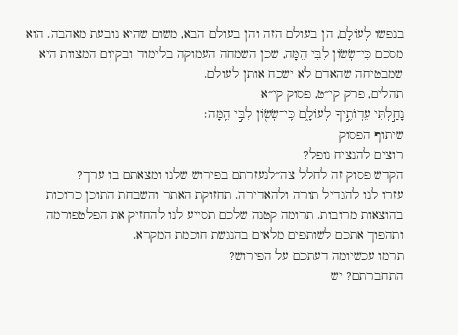בנפשו לְעוֹלָם, הן בעולם הזה והן בעולם הבא, משום שהיא נובעת מאהבה. הוא מסכם כִּי־שְׂשׂוֹן לִבִּי הֵמָּה, שכן השמחה העמוקה בלימוד ובקיום המצוות היא שמבטיחה שהאדם לא ישכח אותן לעולם.
תהלים, פרק קי״ט, פסוק קי״א
נָחַ֣לְתִּי עֵדְוֺתֶ֣יךָ לְעוֹלָ֑ם כִּֽי־שְׂשׂ֖וֹן לִבִּ֣י הֵֽמָּה׃
שיתוף הפסוק
רוצים להנציח נופל?
הקדש פסוק זה לחלל צה״לנעזרתם בפירוש שלנו ומצאתם בו ערך?
עזרו לנו להגדיל תורה ולהאדירה. תחזוקת האתר והשבחת התוכן כרוכות בהוצאות מרובות. תרומה קטנה שלכם תסייע לנו להחזיק את הפלטפורמה ותהפוך אתכם לשותפים מלאים בהנגשת חוכמת המקרא.
תרמו עכשיומה דעתכם על הפירוש?
התחברתם? יש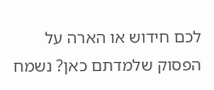לכם חידוש או הארה על הפסוק שלמדתם כאן? נשמח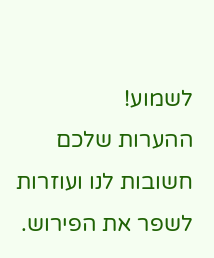לשמוע!
ההערות שלכם חשובות לנו ועוזרות לשפר את הפירוש.